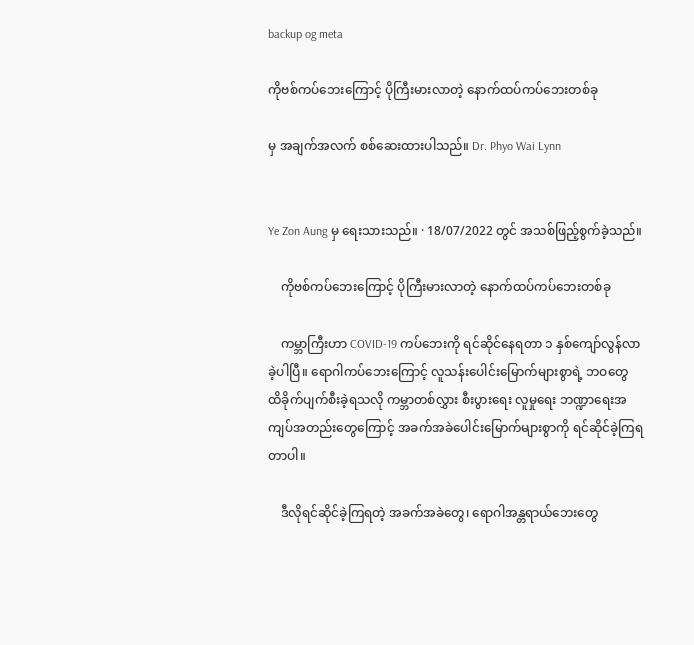backup og meta

ကိုဗစ်ကပ်ဘေးကြောင့် ပိုကြီးမားလာတဲ့ နောက်ထပ်ကပ်ဘေးတစ်ခု

မှ အချက်အလက် စစ်ဆေးထားပါသည်။ Dr. Phyo Wai Lynn


Ye Zon Aung မှ ရေးသားသည်။ · 18/07/2022 တွင် အသစ်ဖြည့်စွက်ခဲ့သည်။

    ကိုဗစ်ကပ်ဘေးကြောင့် ပိုကြီးမားလာတဲ့ နောက်ထပ်ကပ်ဘေးတစ်ခု

    ကမ္ဘာကြီးဟာ COVID-19 ကပ်ဘေးကို ရင်ဆိုင်နေရတာ ၁ နှစ်ကျော်လွန်လာခဲ့ပါပြီ။ ရောဂါကပ်ဘေးကြောင့် လူသန်းပေါင်းမြောက်များစွာရဲ့ ဘဝတွေ ထိခိုက်ပျက်စီးခဲ့ရသလို ကမ္ဘာတစ်လွှား စီးပွားရေး လူမှုရေး ဘဏ္ဍာရေးအကျပ်အတည်းတွေကြောင့် အခက်အခဲပေါင်းမြောက်များစွာကို ရင်ဆိုင်ခဲ့ကြရတာပါ။

    ဒီလိုရင်ဆိုင်ခဲ့ကြရတဲ့ အခက်အခဲတွေ၊ ရောဂါအန္တရာယ်ဘေးတွေ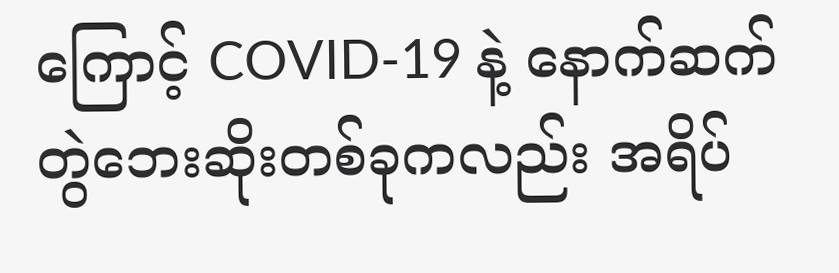ကြောင့် COVID-19 နဲ့ နောက်ဆက်တွဲဘေးဆိုးတစ်ခုကလည်း အရိပ်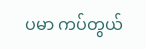ပမာ ကပ်တွယ်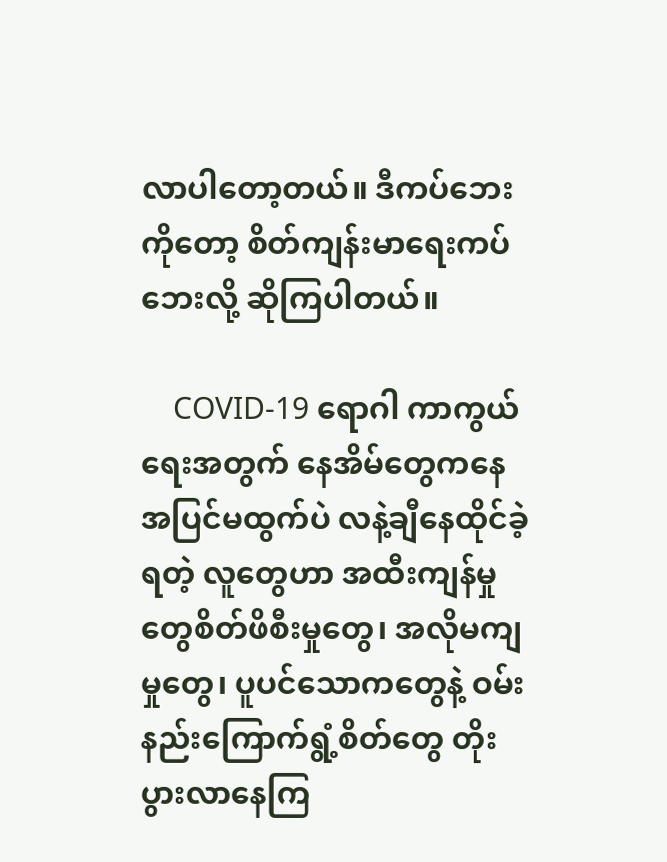လာပါတော့တယ်။ ဒီကပ်ဘေးကိုတော့ စိတ်ကျန်းမာရေးကပ်ဘေးလို့ ဆိုကြပါတယ်။

    COVID-19 ရောဂါ ကာကွယ်ရေးအတွက် နေအိမ်တွေကနေ အပြင်မထွက်ပဲ လနဲ့ချီနေထိုင်ခဲ့ရတဲ့ လူတွေဟာ အထီးကျန်မှုတွေစိတ်ဖိစီးမှုတွေ၊ အလိုမကျမှုတွေ၊ ပူပင်သောကတွေနဲ့ ဝမ်းနည်းကြောက်ရွံ့စိတ်တွေ တိုးပွားလာနေကြ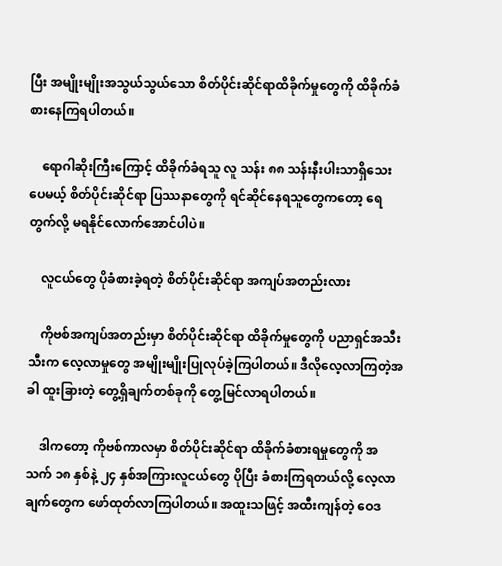ပြီး အမျိုးမျိုးအသွယ်သွယ်သော စိတ်ပိုင်းဆိုင်ရာထိခိုက်မှုတွေကို ထိခိုက်ခံစားနေကြရပါတယ်။

    ရောဂါဆိုးကြီးကြောင့် ထိခိုက်ခံရသူ လူ သန်း ၈၈ သန်းနီးပါးသာရှိသေးပေမယ့် စိတ်ပိုင်းဆိုင်ရာ ပြဿနာတွေကို ရင်ဆိုင်နေရသူတွေကတော့ ရေတွက်လို့ မရနိုင်လောက်အောင်ပါပဲ။

    လူငယ်တွေ ပိုခံစားခဲ့ရတဲ့ စိတ်ပိုင်းဆိုင်ရာ အကျပ်အတည်းလား

    ကိုဗစ်အကျပ်အတည်းမှာ စိတ်ပိုင်းဆိုင်ရာ ထိခိုက်မှုတွေကို ပညာရှင်အသီးသီးက လေ့လာမှုတွေ အမျိုးမျိုးပြုလုပ်ခဲ့ကြပါတယ်။ ဒီလိုလေ့လာကြတဲ့အခါ ထူးခြားတဲ့ တွေ့ရှိချက်တစ်ခုကို တွေ့မြင်လာရပါတယ်။

    ဒါကတော့ ကိုဗစ်ကာလမှာ စိတ်ပိုင်းဆိုင်ရာ ထိခိုက်ခံစားရမှုတွေကို အသက် ၁၈ နှစ်နဲ့ ၂၄ နှစ်အကြားလူငယ်တွေ ပိုပြီး ခံစားကြရတယ်လို့ လေ့လာချက်တွေက ဖော်ထုတ်လာကြပါတယ်။ အထူးသဖြင့် အထီးကျန်တဲ့ ဝေဒ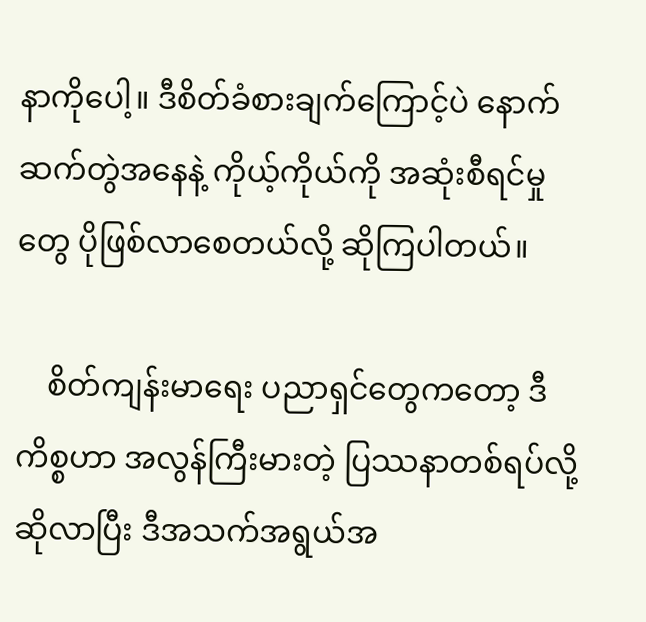နာကိုပေါ့။ ဒီစိတ်ခံစားချက်ကြောင့်ပဲ နောက်ဆက်တွဲအနေနဲ့ ကိုယ့်ကိုယ်ကို အဆုံးစီရင်မှုတွေ ပိုဖြစ်လာစေတယ်လို့ ဆိုကြပါတယ်။

    စိတ်ကျန်းမာရေး ပညာရှင်တွေကတော့ ဒီကိစ္စဟာ အလွန်ကြီးမားတဲ့ ပြဿနာတစ်ရပ်လို့ ဆိုလာပြီး ဒီအသက်အရွယ်အ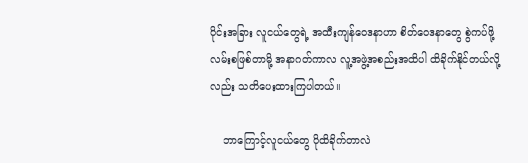ပိုင်းအခြား လူငယ်တွေရဲ့ အထီးကျန်ဝေဒနာဟာ စိတ်ဝေဒနာတွေ စွဲကပ်ဖို့လမ်းစဖြစ်တာမို့ အနာဂတ်ကာလ လူ့အဖွဲ့အစည်းအထိပါ ထိခိုက်နိုင်တယ်လို့လည်း သတိပေးထားကြပါတယ်။

    ဘာကြောင့်လူငယ်တွေ ပိုထိခိုက်တာလဲ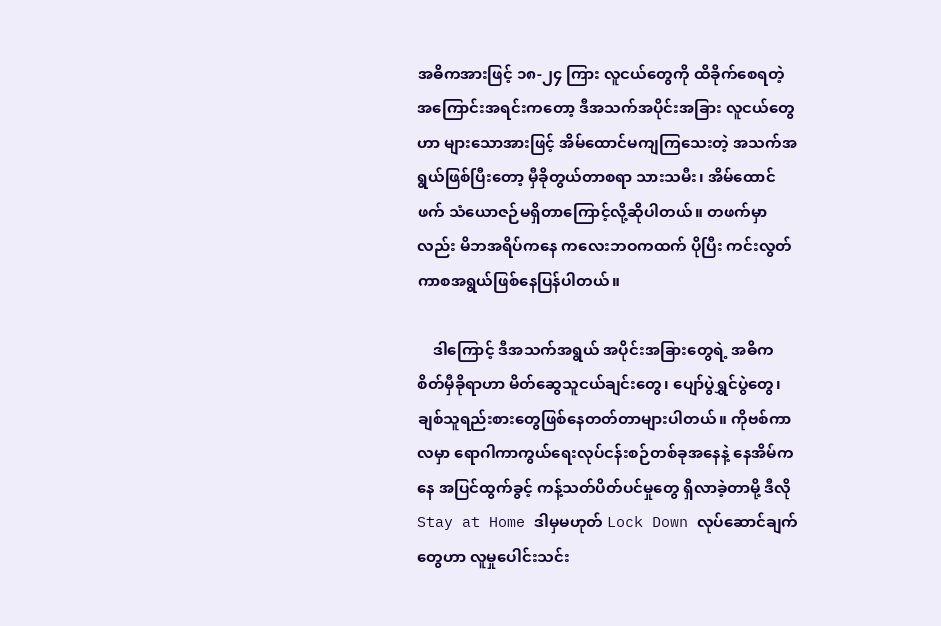အဓိကအားဖြင့် ၁၈-၂၄ ကြား လူငယ်တွေကို ထိခိုက်စေရတဲ့ အကြောင်းအရင်းကတော့ ဒီအသက်အပိုင်းအခြား လူငယ်တွေဟာ များသောအားဖြင့် အိမ်ထောင်မကျကြသေးတဲ့ အသက်အရွယ်ဖြစ်ပြီးတော့ မှီခိုတွယ်တာစရာ သားသမီး၊ အိမ်ထောင်ဖက် သံယောဇဉ်မရှိတာကြောင့်လို့ဆိုပါတယ်။ တဖက်မှာလည်း မိဘအရိပ်ကနေ ကလေးဘဝကထက် ပိုပြီး ကင်းလွတ်ကာစအရွယ်ဖြစ်နေပြန်ပါတယ်။

    ဒါကြောင့် ဒီအသက်အရွယ် အပိုင်းအခြားတွေရဲ့ အဓိက စိတ်မှီခိုရာဟာ မိတ်ဆွေသူငယ်ချင်းတွေ၊ ပျော်ပွဲရွှင်ပွဲတွေ၊ ချစ်သူရည်းစားတွေဖြစ်နေတတ်တာများပါတယ်။ ကိုဗစ်ကာလမှာ ရောဂါကာကွယ်ရေးလုပ်ငန်းစဉ်တစ်ခုအနေနဲ့ နေအိမ်ကနေ အပြင်ထွက်ခွင့် ကန့်သတ်ပိတ်ပင်မှုတွေ ရှိလာခဲ့တာမို့ ဒီလို Stay at Home ဒါမှမဟုတ် Lock Down လုပ်ဆောင်ချက်တွေဟာ လူမှုပေါင်းသင်း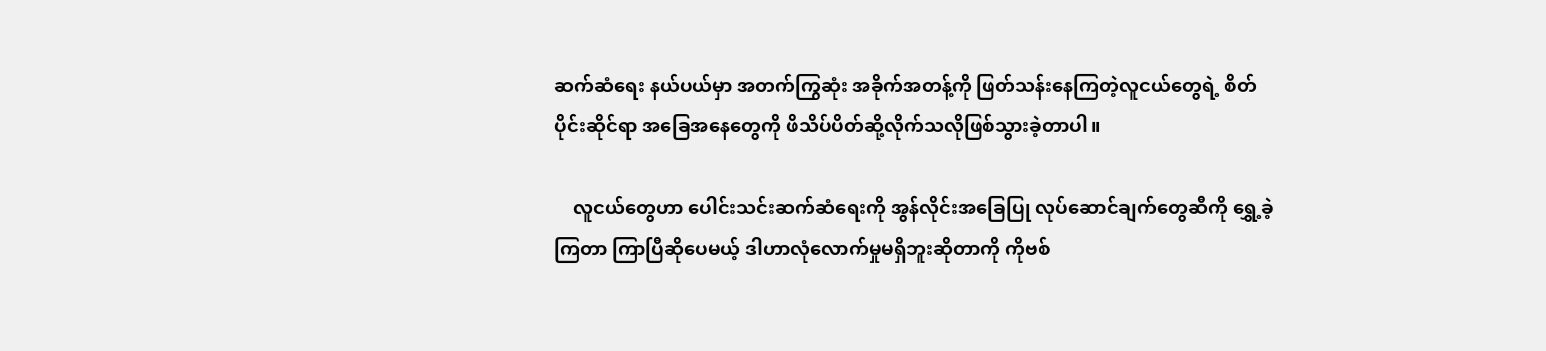ဆက်ဆံရေး နယ်ပယ်မှာ အတက်ကြွဆုံး အခိုက်အတန့်ကို ဖြတ်သန်းနေကြတဲ့လူငယ်တွေရဲ့ စိတ်ပိုင်းဆိုင်ရာ အခြေအနေတွေကို ဖိသိပ်ပိတ်ဆို့လိုက်သလိုဖြစ်သွားခဲ့တာပါ။

    လူငယ်တွေဟာ ပေါင်းသင်းဆက်ဆံရေးကို အွန်လိုင်းအခြေပြု လုပ်ဆောင်ချက်တွေဆီကို ရွှေ့ခဲ့ကြတာ ကြာပြီဆိုပေမယ့် ဒါဟာလုံလောက်မှုမရှိဘူးဆိုတာကို ကိုဗစ်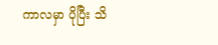ကာလမှာ ပိုပြီး သိ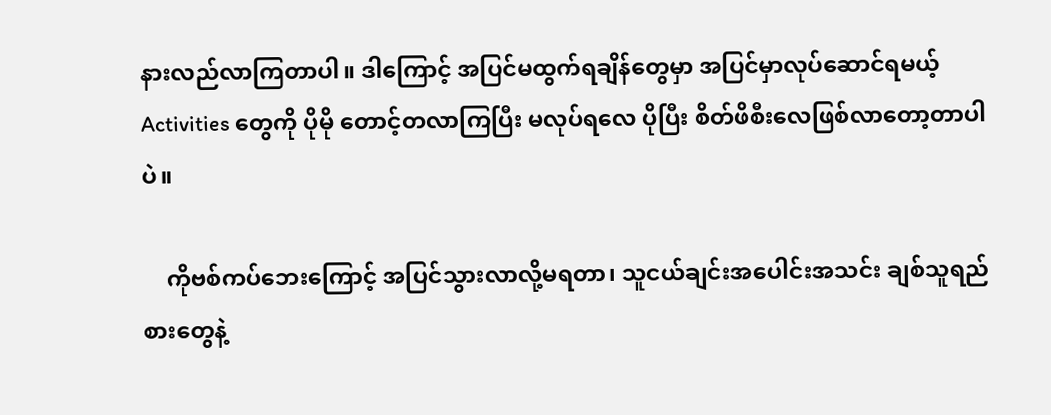နားလည်လာကြတာပါ။ ဒါကြောင့် အပြင်မထွက်ရချိန်တွေမှာ အပြင်မှာလုပ်ဆောင်ရမယ့် Activities တွေကို ပိုမို တောင့်တလာကြပြီး မလုပ်ရလေ ပိုပြီး စိတ်ဖိစီးလေဖြစ်လာတော့တာပါပဲ။

    ကိုဗစ်ကပ်ဘေးကြောင့် အပြင်သွားလာလို့မရတာ၊ သူငယ်ချင်းအပေါင်းအသင်း ချစ်သူရည်စားတွေနဲ့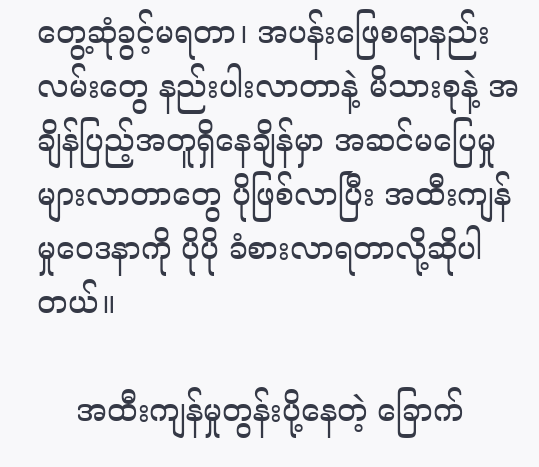တွေ့ဆုံခွင့်မရတာ၊ အပန်းဖြေစရာနည်းလမ်းတွေ နည်းပါးလာတာနဲ့ မိသားစုနဲ့ အချိန်ပြည့်အတူရှိနေချိန်မှာ အဆင်မပြေမှု များလာတာတွေ ပိုဖြစ်လာပြီး အထီးကျန်မှုဝေဒနာကို ပိုပို ခံစားလာရတာလို့ဆိုပါတယ်။

    အထီးကျန်မှုတွန်းပို့နေတဲ့ ခြောက်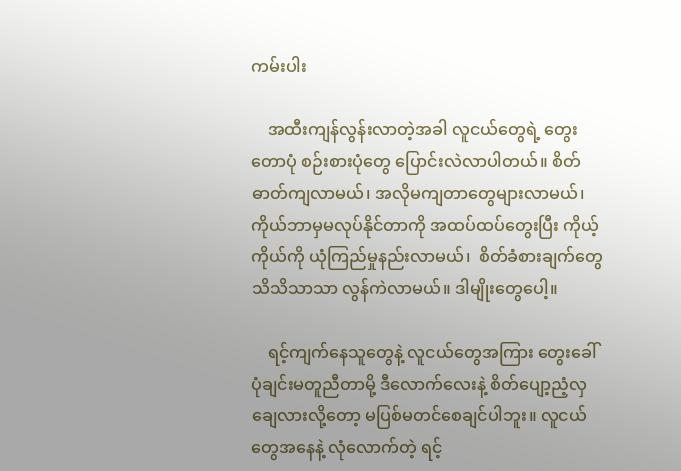ကမ်းပါး

    အထီးကျန်လွန်းလာတဲ့အခါ လူငယ်တွေရဲ့ တွေးတောပုံ စဉ်းစားပုံတွေ ပြောင်းလဲလာပါတယ်။ စိတ်ဓာတ်ကျလာမယ်၊ အလိုမကျတာတွေများလာမယ်၊ ကိုယ်ဘာမှမလုပ်နိုင်တာကို အထပ်ထပ်တွေးပြီး ကိုယ့်ကိုယ်ကို ယုံကြည်မှုနည်းလာမယ်၊  စိတ်ခံစားချက်တွေ သိသိသာသာ လွန်ကဲလာမယ်။ ဒါမျိုးတွေပေါ့။

    ရင့်ကျက်နေသူတွေနဲ့ လူငယ်တွေအကြား တွေးခေါ်ပုံချင်းမတူညီတာမို့ ဒီလောက်လေးနဲ့ စိတ်ပျော့ညံ့လှချေလားလို့တော့ မပြစ်မတင်စေချင်ပါဘူး။ လူငယ်တွေအနေနဲ့ လုံလောက်တဲ့ ရင့်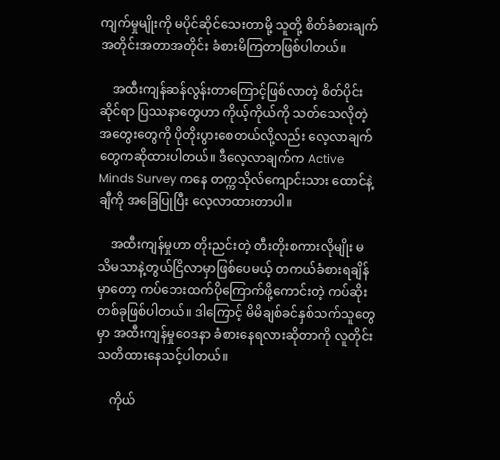ကျက်မှုမျိုးကို မပိုင်ဆိုင်သေးတာမို့ သူတို့ စိတ်ခံစားချက်အတိုင်းအတာအတိုင်း ခံစားမိကြတာဖြစ်ပါတယ်။

    အထီးကျန်ဆန်လွန်းတာကြောင့်ဖြစ်လာတဲ့ စိတ်ပိုင်းဆိုင်ရာ ပြဿနာတွေဟာ ကိုယ့်ကိုယ်ကို သတ်သေလိုတဲ့ အတွေးတွေကို ပိုတိုးပွားစေတယ်လို့လည်း လေ့လာချက်တွေကဆိုထားပါတယ်။ ဒီလေ့လာချက်က Active Minds Survey ကနေ တက္ကသိုလ်ကျောင်းသား ထောင်နဲ့ချီကို အခြေပြုပြီး လေ့လာထားတာပါ။

    အထီးကျန်မှုဟာ တိုးညင်းတဲ့ တီးတိုးစကားလိုမျိုး မသိမသာနဲ့တွယ်ငြိလာမှာဖြစ်ပေမယ့် တကယ်ခံစားရချိန်မှာတော့ ကပ်ဘေးထက်ပိုကြောက်ဖို့ကောင်းတဲ့ ကပ်ဆိုးတစ်ခုဖြစ်ပါတယ်။ ဒါကြောင့် မိမိချစ်ခင်နှစ်သက်သူတွေမှာ အထီးကျန်မှုဝေဒနာ ခံစားနေရလားဆိုတာကို လူတိုင်း သတိထားနေသင့်ပါတယ်။

    ကိုယ်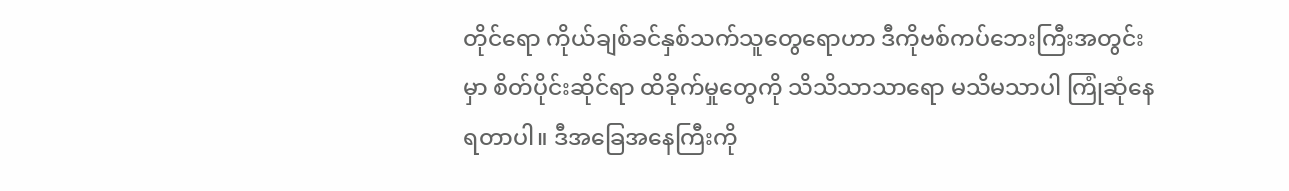တိုင်ရော ကိုယ်ချစ်ခင်နှစ်သက်သူတွေရောဟာ ဒီကိုဗစ်ကပ်ဘေးကြီးအတွင်းမှာ စိတ်ပိုင်းဆိုင်ရာ ထိခိုက်မှုတွေကို သိသိသာသာရော မသိမသာပါ ကြုံဆုံနေရတာပါ။ ဒီအခြေအနေကြီးကို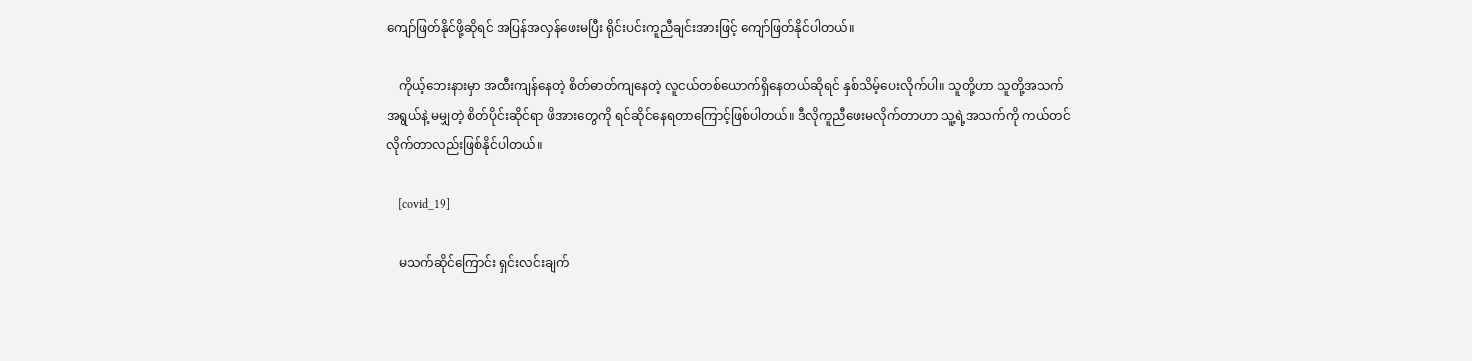ကျော်ဖြတ်နိုင်ဖို့ဆိုရင် အပြန်အလှန်ဖေးမပြီး ရိုင်းပင်းကူညီချင်းအားဖြင့် ကျော်ဖြတ်နိုင်ပါတယ်။

    ကိုယ့်ဘေးနားမှာ အထီးကျန်နေတဲ့ စိတ်ဓာတ်ကျနေတဲ့ လူငယ်တစ်ယောက်ရှိနေတယ်ဆိုရင် နှစ်သိမ့်ပေးလိုက်ပါ။ သူတို့ဟာ သူတို့အသက်အရွယ်နဲ့ မမျှတဲ့ စိတ်ပိုင်းဆိုင်ရာ ဖိအားတွေကို ရင်ဆိုင်နေရတာကြောင့်ဖြစ်ပါတယ်။ ဒီလိုကူညီဖေးမလိုက်တာဟာ သူ့ရဲ့အသက်ကို ကယ်တင်လိုက်တာလည်းဖြစ်နိုင်ပါတယ်။

    [covid_19]

    မသက်ဆိုင်ကြောင်း ရှင်းလင်းချက်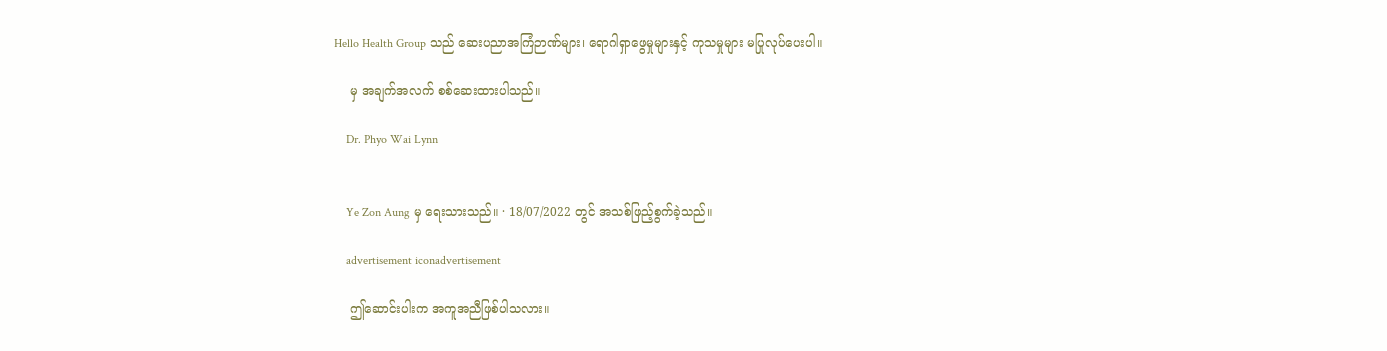Hello Health Group သည် ဆေးပညာအကြံဉာဏ်များ၊ ရောဂါရှာဖွေမှုများနှင့် ကုသမှုများ မပြုလုပ်ပေးပါ။

    မှ အချက်အလက် စစ်ဆေးထားပါသည်။

    Dr. Phyo Wai Lynn


    Ye Zon Aung မှ ရေးသားသည်။ · 18/07/2022 တွင် အသစ်ဖြည့်စွက်ခဲ့သည်။

    advertisement iconadvertisement

    ဤဆောင်းပါးက အကူအညီဖြစ်ပါသလား။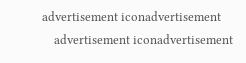advertisement iconadvertisement
    advertisement iconadvertisement